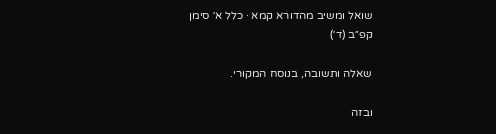שואל ומשיב מהדורא קמא · כלל א׳ סימן קפ״ב (ד׳)

שאלה ותשובה, בנוסח המקורי.

ובזה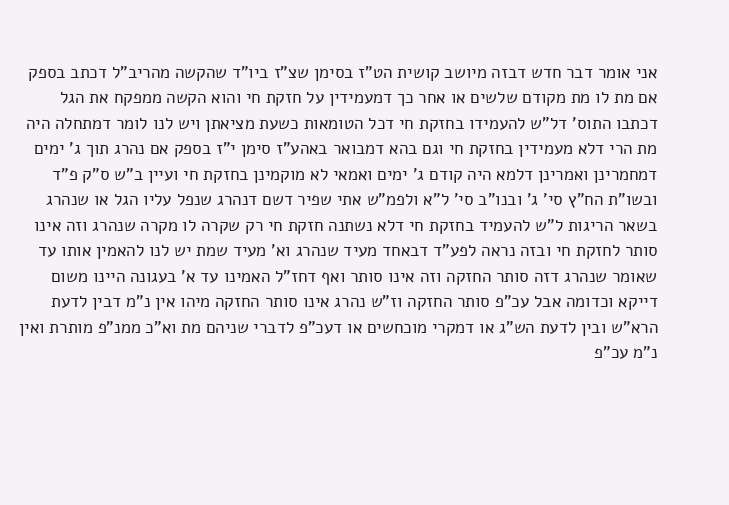אני אומר דבר חדש דבזה מיושב קושית הט"ז בסימן שצ"ז ביו"ד שהקשה מהריב"ל דכתב בספק אם מת לו מת מקודם שלשים או אחר כך דמעמידין על חזקת חי והוא הקשה ממפקח את הגל דכתבו התוס' דל"ש להעמידו בחזקת חי דכל הטומאות כשעת מציאתן ויש לנו לומר דמתחלה היה מת הרי דלא מעמידין בחזקת חי וגם בהא דמבואר באהע"ז סימן י"ז בספק אם נהרג תוך ג' ימים דמחמרינן ואמרינן דלמא היה קודם ג' ימים ואמאי לא מוקמינן בחזקת חי ועיין ב"ש ס"ק פ"ד ובשו"ת הח"ץ סי' ג' ובנו"ב סי' ל"א ולפמ"ש אתי שפיר דשם דנהרג שנפל עליו הגל או שנהרג בשאר הריגות ל"ש להעמיד בחזקת חי דלא נשתנה חזקת חי רק שקרה לו מקרה שנהרג וזה אינו סותר לחזקת חי ובזה נראה לפע"ד דבאחד מעיד שנהרג וא' מעיד שמת יש לנו להאמין אותו עד שאומר שנהרג דזה סותר החזקה וזה אינו סותר ואף דחז"ל האמינו עד א' בעגונה היינו משום דייקא וכדומה אבל עכ"פ סותר החזקה וז"ש נהרג אינו סותר החזקה מיהו אין נ"מ דבין לדעת הרא"ש ובין לדעת הש"ג או דמקרי מוכחשים או דעכ"פ לדברי שניהם מת וא"כ ממנ"פ מותרת ואין נ"מ עכ"פ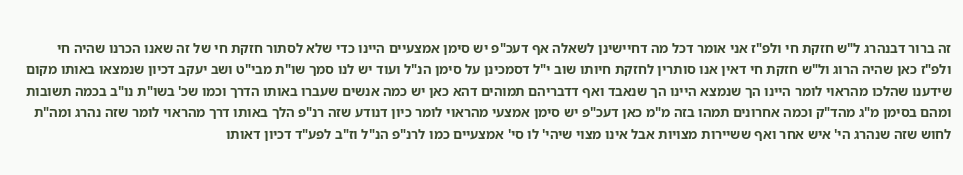זה ברור דבנהרג ל"ש חזקת חי ולפ"ז אני אומר דכל מה דחיישינן לשאלה אף דעכ"פ יש סימן אמצעיים היינו כדי שלא לסתור חזקת חי של זה שאנו הכרנו שהיה חי ולפ"ז כאן שהיה הרוג ול"ש חזקת חי דאין אנו סותרין לחזקת חיותו שוב י"ל דסמכינן על סימן הנ"ל ועוד יש לנו סמך שו"ת מבי"ט ושב יעקב דכיון שנמצאו באותו מקום שידענו שהלכו מהראוי לומר היינו הך שנמצא היינו הך שנאבד ואף דדבריהם תמוהים דהא כאן יש כמה אנשים שעברו באותו הדרך וכמו שכ' בשו"ת נו"ב בכמה תשובות ומהם בסימן מ"ג מהד"ק וכמה אחרונים תמהו בזה מ"מ כאן דעכ"פ יש סימן אמצעי מהראוי לומר כיון דנודע שזה רנ"פ הלך באותו דרך מהראוי לומר שזה נהרג ומה"ת לחוש שזה שנהרג הי' איש אחר ואף ששיירות מצויות אבל אינו מצוי שיהי' לו סי' אמצעיים כמו לרנ"פ הנ"ל וז"ב לפע"ד דכיון דאותו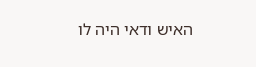האיש ודאי היה לו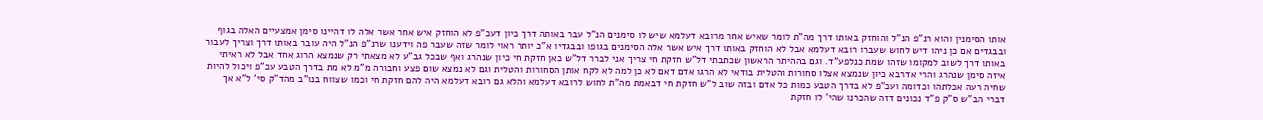אותו הסימנין והוא רנ"פ הנ"ל והוחזק באותו דרך מה"ת לומר שאיש אחר מרובא דעלמא שיש לו סימנים הנ"ל עבר באותה דרך כיון דעכ"פ לא הוחזק איש אחר אשר אלה לו דהיינו סימן אמצעיים האלה בגוף ובבגדים אם כן ניהו דיש לחוש שעברו רובא דעלמא אבל לא הוחזק באותו דרך איש אשר אלה הסימנים בגופו ובבגדיו א"כ יותר ראוי לומר שזה שעבר פה וידענו שרנ"פ הנ"ל היה עובר באותו דרך וצריך לעבור באותו דרך לשוב למקומו שזהו שמת כנלפע"ד. וגם בההיתר הראשון שכתבתי דל"ש חזקת חי צריך אני לברר דל"ש כאן חזקת חי כיון שנהרג ואף שבכל גב"ע לא מצאתי רק שנמצא הרוג אחד אבל לא ראיתי איזה סימן שנהרג והרי אדרבא כיון שנמצא אצלו סחורות והטלית בודאי לא הרגו אדם דאם לא כן למה לא לקח אותן הסחורות והטלית וגם לא נמצא שום פצע וחבורה מ"מ לא מת בדרך הטבע עכ"פ ויכול להיות שחיה רעה אכלתהו וכדומה ועכ"פ לא בדרך הטבע כמות כל אדם ובזה שוב ל"ש חזקת חי דבאמת מה"ת לחוש לרובא דעלמא והלא גם רובא דעלמא היה להם חזקת חי וכמו שצווח בנו"ב מהד"ק סי' ל"א אך דברי הב"ש ס"ק פ"ד נכונים דזה שהכרנו שהי' לו חזקת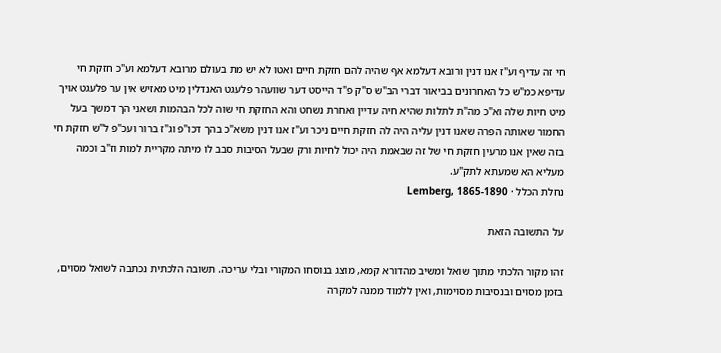חי זה עדיף וע"ז אנו דנין ורובא דעלמא אף שהיה להם חזקת חיים ואטו לא יש מת בעולם מרובא דעלמא וע"כ חזקת חי עדיפא כמ"ש כל האחרונים בביאור דברי הב"ש ס"ק פ"ד הייסט דער שוועהר פלעגט האנדלין מיט מאזיש אין ער פלעגט אויך מיט חיות שלה וא"כ מה"ת לתלות שהיא חיה עדיין ואחרת נשחט והא החזקת חי שוה לכל הבהמות ושאני הך דמשך בעל החמור שאותה הפרה שאנו דנין עליה היה לה חזקת חיים ניכר וע"ז אנו דנין משא"כ בהך דכו"פ וג"ז ברור ועכ"פ ל"ש חזקת חי בזה שאין אנו מרעין חזקת חי של זה שבאמת היה יכול לחיות ורק שבעל הסיבות סבב לו מיתה מקריית למות וז"ב וכמה מעליא הא שמעתא לתק"ע.
נחלת הכלל · Lemberg, 1865-1890

על התשובה הזאת

זהו מקור הלכתי מתוך שואל ומשיב מהדורא קמא, מוצג בנוסחו המקורי ובלי עריכה. תשובה הלכתית נכתבה לשואל מסוים, בזמן מסוים ובנסיבות מסוימות, ואין ללמוד ממנה למקרה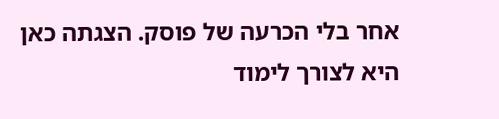אחר בלי הכרעה של פוסק. הצגתה כאן היא לצורך לימוד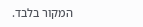המקור בלבד.